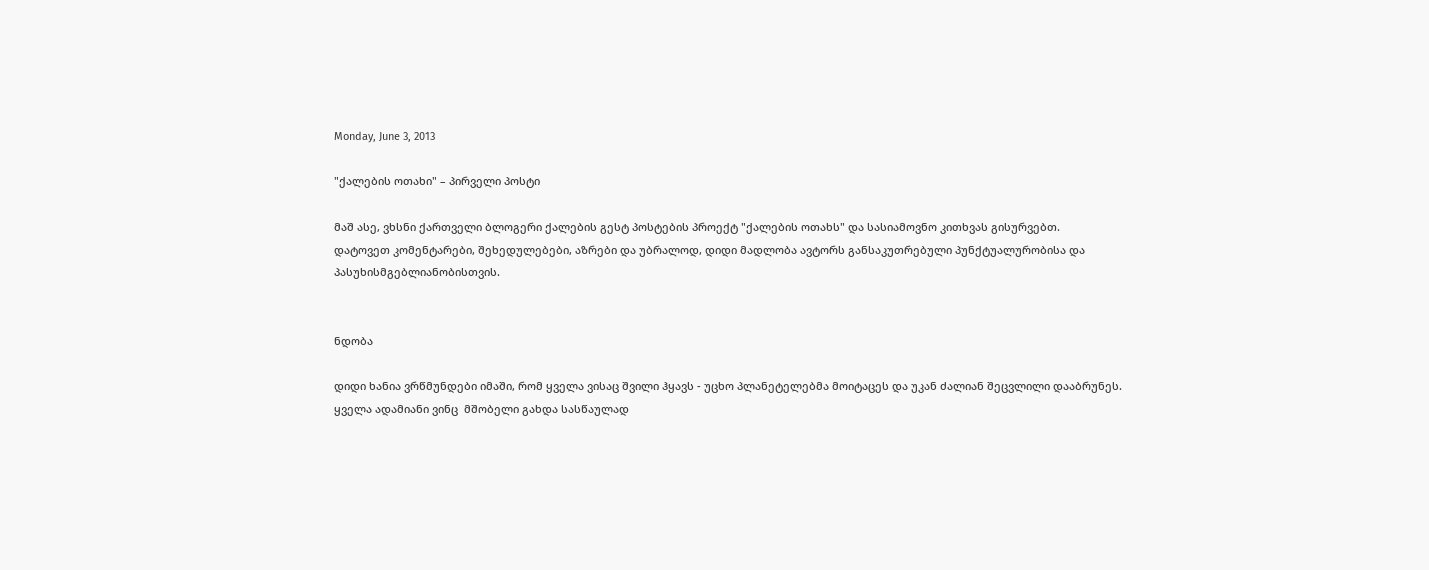Monday, June 3, 2013

"ქალების ოთახი" – პირველი პოსტი

მაშ ასე, ვხსნი ქართველი ბლოგერი ქალების გესტ პოსტების პროექტ "ქალების ოთახს" და სასიამოვნო კითხვას გისურვებთ.
დატოვეთ კომენტარები, შეხედულებები, აზრები და უბრალოდ, დიდი მადლობა ავტორს განსაკუთრებული პუნქტუალურობისა და პასუხისმგებლიანობისთვის.


ნდობა

დიდი ხანია ვრწმუნდები იმაში, რომ ყველა ვისაც შვილი ჰყავს - უცხო პლანეტელებმა მოიტაცეს და უკან ძალიან შეცვლილი დააბრუნეს.
ყველა ადამიანი ვინც  მშობელი გახდა სასწაულად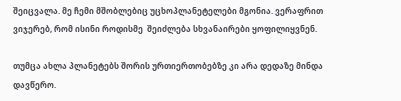შეიცვალა. მე ჩემი მშობლებიც უცხოპლანეტელები მგონია. ვერაფრით ვიჯერებ, რომ ისინი როდისმე  შეიძლება სხვანაირები ყოფილიყვნენ.

თუმცა ახლა პლანეტებს შორის ურთიერთობებზე კი არა დედაზე მინდა დავწერო.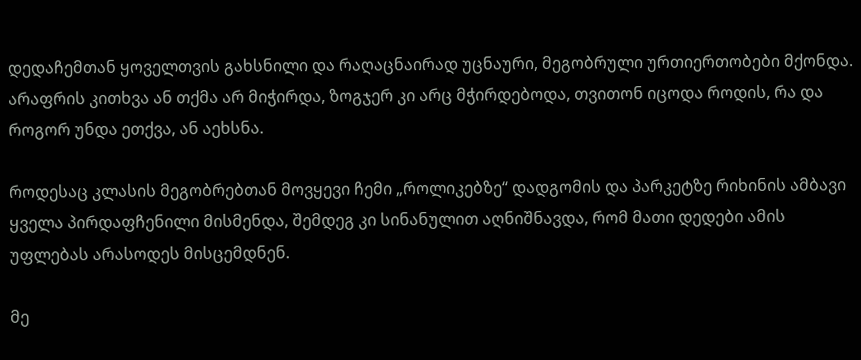დედაჩემთან ყოველთვის გახსნილი და რაღაცნაირად უცნაური, მეგობრული ურთიერთობები მქონდა. არაფრის კითხვა ან თქმა არ მიჭირდა, ზოგჯერ კი არც მჭირდებოდა, თვითონ იცოდა როდის, რა და როგორ უნდა ეთქვა, ან აეხსნა.

როდესაც კლასის მეგობრებთან მოვყევი ჩემი „როლიკებზე“ დადგომის და პარკეტზე რიხინის ამბავი ყველა პირდაფჩენილი მისმენდა, შემდეგ კი სინანულით აღნიშნავდა, რომ მათი დედები ამის უფლებას არასოდეს მისცემდნენ.

მე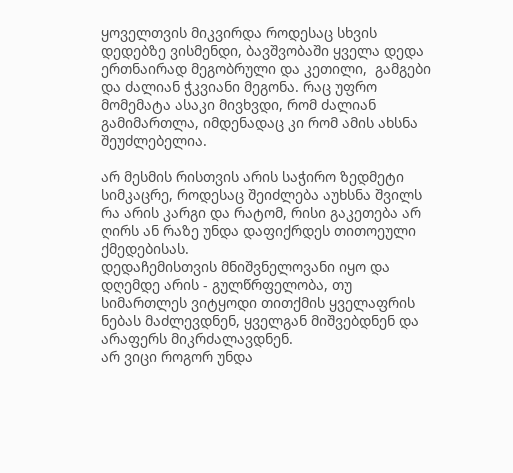ყოველთვის მიკვირდა როდესაც სხვის დედებზე ვისმენდი, ბავშვობაში ყველა დედა ერთნაირად მეგობრული და კეთილი,  გამგები და ძალიან ჭკვიანი მეგონა. რაც უფრო მომემატა ასაკი მივხვდი, რომ ძალიან გამიმართლა, იმდენადაც კი რომ ამის ახსნა შეუძლებელია.

არ მესმის რისთვის არის საჭირო ზედმეტი სიმკაცრე, როდესაც შეიძლება აუხსნა შვილს რა არის კარგი და რატომ, რისი გაკეთება არ ღირს ან რაზე უნდა დაფიქრდეს თითოეული ქმედებისას.
დედაჩემისთვის მნიშვნელოვანი იყო და დღემდე არის - გულწრფელობა, თუ სიმართლეს ვიტყოდი თითქმის ყველაფრის ნებას მაძლევდნენ, ყველგან მიშვებდნენ და არაფერს მიკრძალავდნენ.
არ ვიცი როგორ უნდა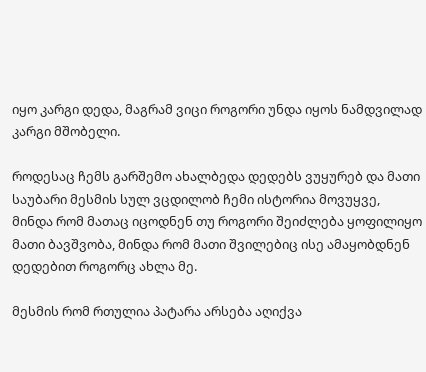იყო კარგი დედა, მაგრამ ვიცი როგორი უნდა იყოს ნამდვილად კარგი მშობელი.

როდესაც ჩემს გარშემო ახალბედა დედებს ვუყურებ და მათი საუბარი მესმის სულ ვცდილობ ჩემი ისტორია მოვუყვე, მინდა რომ მათაც იცოდნენ თუ როგორი შეიძლება ყოფილიყო მათი ბავშვობა, მინდა რომ მათი შვილებიც ისე ამაყობდნენ დედებით როგორც ახლა მე.

მესმის რომ რთულია პატარა არსება აღიქვა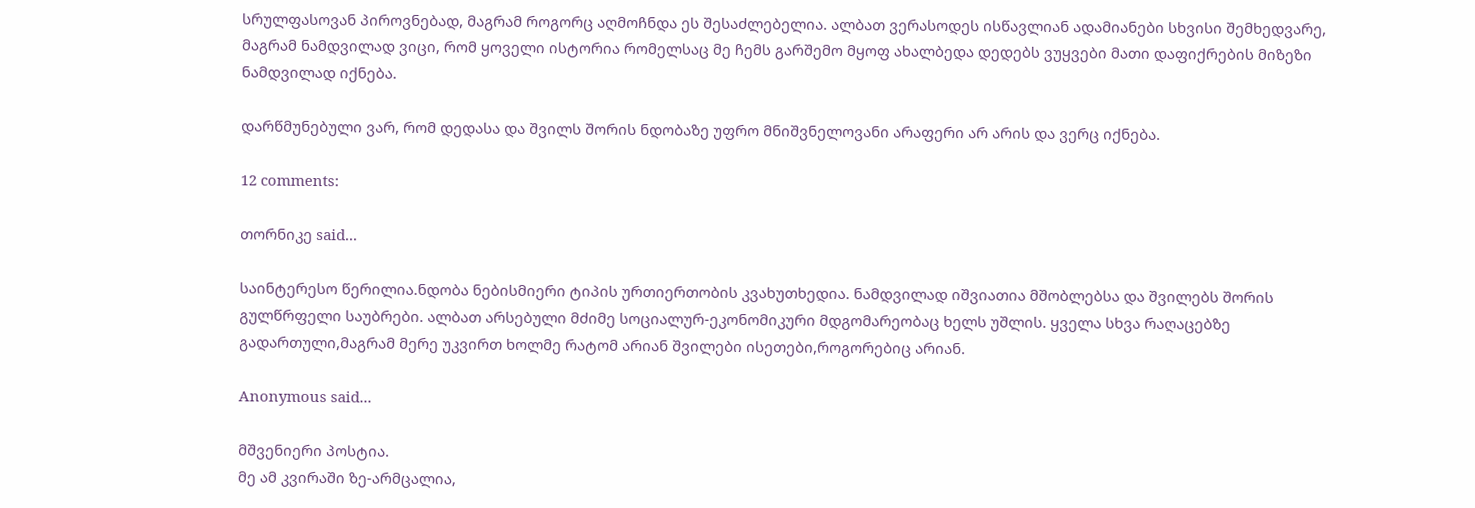სრულფასოვან პიროვნებად, მაგრამ როგორც აღმოჩნდა ეს შესაძლებელია. ალბათ ვერასოდეს ისწავლიან ადამიანები სხვისი შემხედვარე, მაგრამ ნამდვილად ვიცი, რომ ყოველი ისტორია რომელსაც მე ჩემს გარშემო მყოფ ახალბედა დედებს ვუყვები მათი დაფიქრების მიზეზი ნამდვილად იქნება.

დარწმუნებული ვარ, რომ დედასა და შვილს შორის ნდობაზე უფრო მნიშვნელოვანი არაფერი არ არის და ვერც იქნება.

12 comments:

თორნიკე said...

საინტერესო წერილია.ნდობა ნებისმიერი ტიპის ურთიერთობის კვახუთხედია. ნამდვილად იშვიათია მშობლებსა და შვილებს შორის გულწრფელი საუბრები. ალბათ არსებული მძიმე სოციალურ-ეკონომიკური მდგომარეობაც ხელს უშლის. ყველა სხვა რაღაცებზე გადართული,მაგრამ მერე უკვირთ ხოლმე რატომ არიან შვილები ისეთები,როგორებიც არიან.

Anonymous said...

მშვენიერი პოსტია.
მე ამ კვირაში ზე-არმცალია,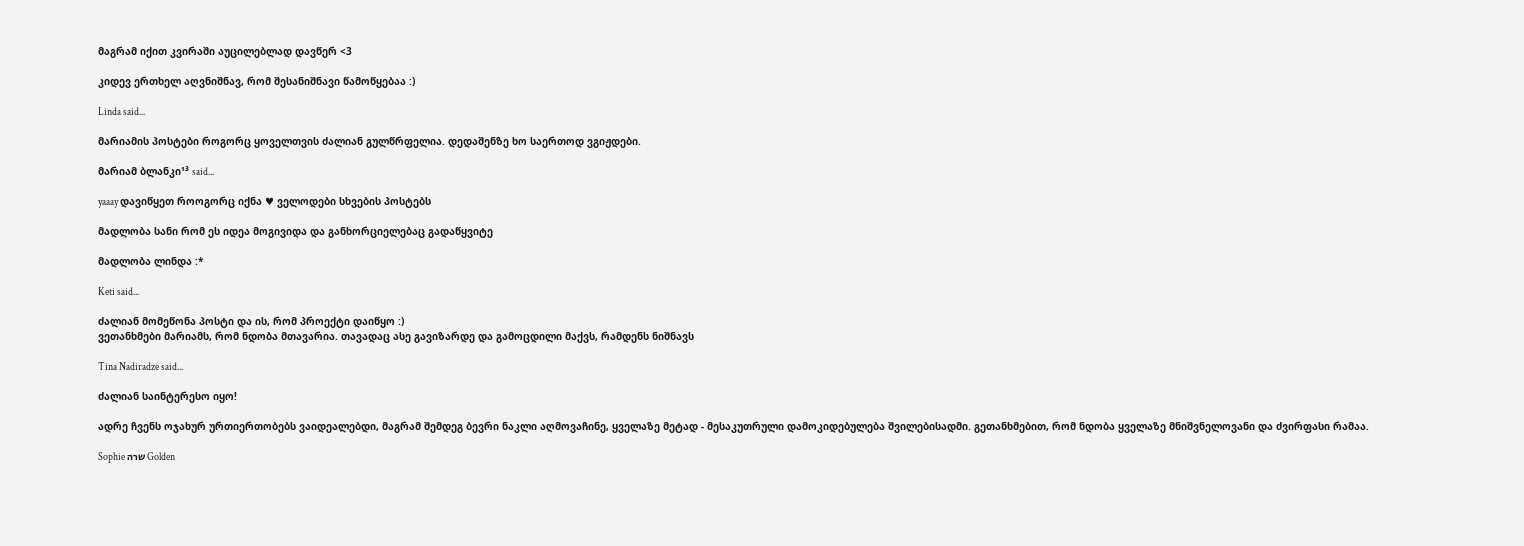მაგრამ იქით კვირაში აუცილებლად დავწერ <3

კიდევ ერთხელ აღვნიშნავ, რომ შესანიშნავი წამოწყებაა :)

Linda said...

მარიამის პოსტები როგორც ყოველთვის ძალიან გულწრფელია. დედაშენზე ხო საერთოდ ვგიჟდები.

მარიამ ბლანკი¹³ said...

yaaay დავიწყეთ როოგორც იქნა ♥ ველოდები სხვების პოსტებს

მადლობა სანი რომ ეს იდეა მოგივიდა და განხორციელებაც გადაწყვიტე

მადლობა ლინდა :*

Keti said...

ძალიან მომეწონა პოსტი და ის, რომ პროექტი დაიწყო :)
ვეთანხმები მარიამს, რომ ნდობა მთავარია. თავადაც ასე გავიზარდე და გამოცდილი მაქვს, რამდენს ნიშნავს

Tina Nadiradze said...

ძალიან საინტერესო იყო!

ადრე ჩვენს ოჯახურ ურთიერთობებს ვაიდეალებდი, მაგრამ შემდეგ ბევრი ნაკლი აღმოვაჩინე, ყველაზე მეტად - მესაკუთრული დამოკიდებულება შვილებისადმი. გეთანხმებით, რომ ნდობა ყველაზე მნიშვნელოვანი და ძვირფასი რამაა.

Sophie שרה Golden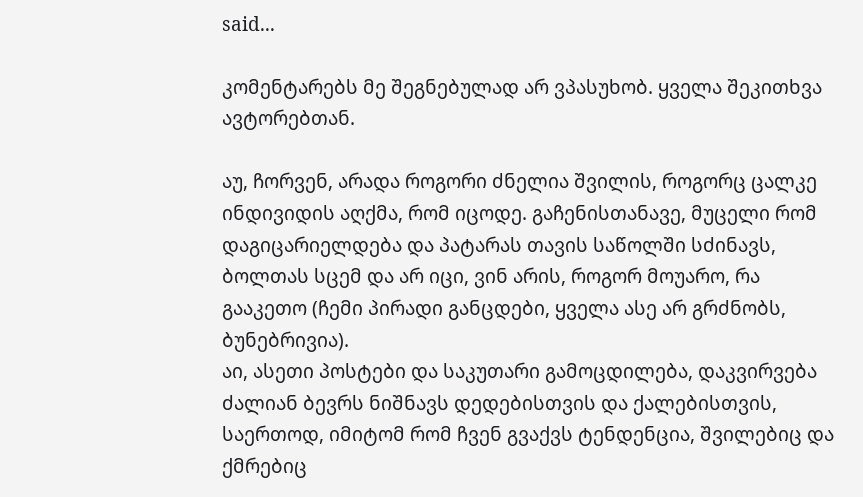said...

კომენტარებს მე შეგნებულად არ ვპასუხობ. ყველა შეკითხვა ავტორებთან.

აუ, ჩორვენ, არადა როგორი ძნელია შვილის, როგორც ცალკე ინდივიდის აღქმა, რომ იცოდე. გაჩენისთანავე, მუცელი რომ დაგიცარიელდება და პატარას თავის საწოლში სძინავს, ბოლთას სცემ და არ იცი, ვინ არის, როგორ მოუარო, რა გააკეთო (ჩემი პირადი განცდები, ყველა ასე არ გრძნობს, ბუნებრივია).
აი, ასეთი პოსტები და საკუთარი გამოცდილება, დაკვირვება ძალიან ბევრს ნიშნავს დედებისთვის და ქალებისთვის, საერთოდ, იმიტომ რომ ჩვენ გვაქვს ტენდენცია, შვილებიც და ქმრებიც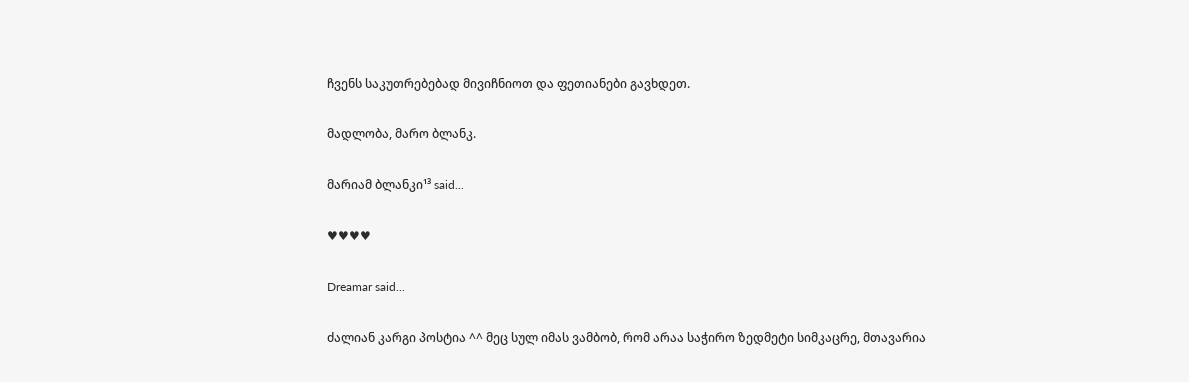ჩვენს საკუთრებებად მივიჩნიოთ და ფეთიანები გავხდეთ.

მადლობა, მარო ბლანკ.

მარიამ ბლანკი¹³ said...

♥♥♥♥

Dreamar said...

ძალიან კარგი პოსტია ^^ მეც სულ იმას ვამბობ, რომ არაა საჭირო ზედმეტი სიმკაცრე, მთავარია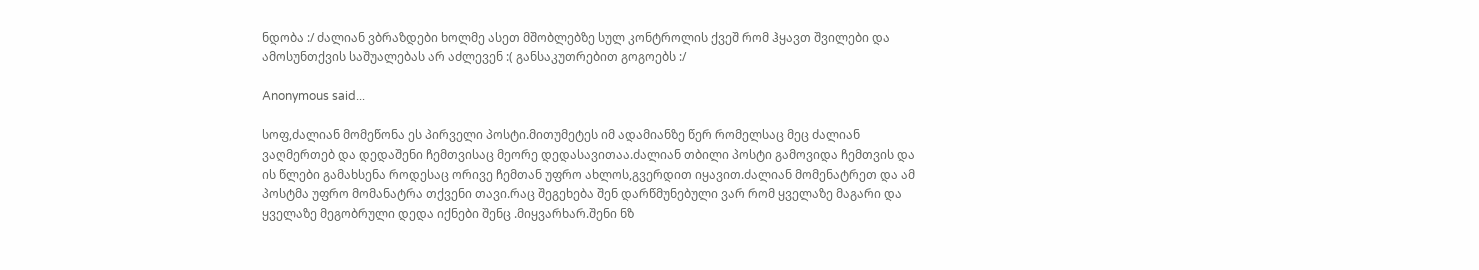ნდობა :/ ძალიან ვბრაზდები ხოლმე ასეთ მშობლებზე სულ კონტროლის ქვეშ რომ ჰყავთ შვილები და ამოსუნთქვის საშუალებას არ აძლევენ :( განსაკუთრებით გოგოებს :/

Anonymous said...

სოფ,ძალიან მომეწონა ეს პირველი პოსტი.მითუმეტეს იმ ადამიანზე წერ რომელსაც მეც ძალიან ვაღმერთებ და დედაშენი ჩემთვისაც მეორე დედასავითაა.ძალიან თბილი პოსტი გამოვიდა ჩემთვის და ის წლები გამახსენა როდესაც ორივე ჩემთან უფრო ახლოს,გვერდით იყავით.ძალიან მომენატრეთ და ამ პოსტმა უფრო მომანატრა თქვენი თავი.რაც შეგეხება შენ დარწმუნებული ვარ რომ ყველაზე მაგარი და ყველაზე მეგობრული დედა იქნები შენც .მიყვარხარ.შენი ნზ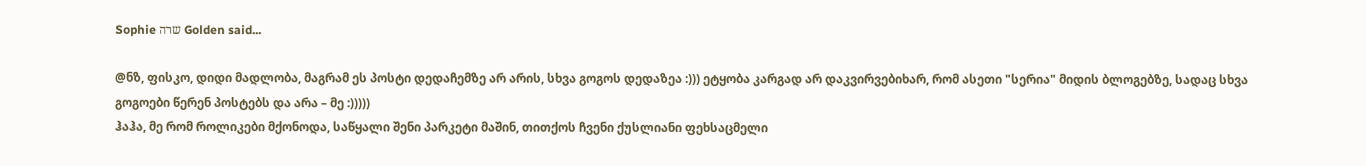Sophie שרה Golden said...

@ნზ, ფისკო, დიდი მადლობა, მაგრამ ეს პოსტი დედაჩემზე არ არის, სხვა გოგოს დედაზეა :))) ეტყობა კარგად არ დაკვირვებიხარ, რომ ასეთი "სერია" მიდის ბლოგებზე, სადაც სხვა გოგოები წერენ პოსტებს და არა – მე :)))))
ჰაჰა, მე რომ როლიკები მქონოდა, საწყალი შენი პარკეტი მაშინ, თითქოს ჩვენი ქუსლიანი ფეხსაცმელი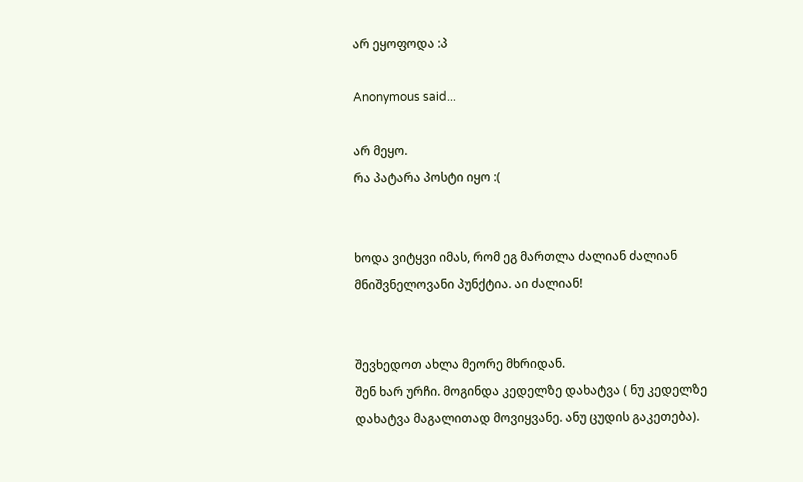არ ეყოფოდა :პ

Anonymous said...

არ მეყო.
რა პატარა პოსტი იყო :(


ხოდა ვიტყვი იმას, რომ ეგ მართლა ძალიან ძალიან მნიშვნელოვანი პუნქტია. აი ძალიან!


შევხედოთ ახლა მეორე მხრიდან.
შენ ხარ ურჩი. მოგინდა კედელზე დახატვა ( ნუ კედელზე დახატვა მაგალითად მოვიყვანე. ანუ ცუდის გაკეთება).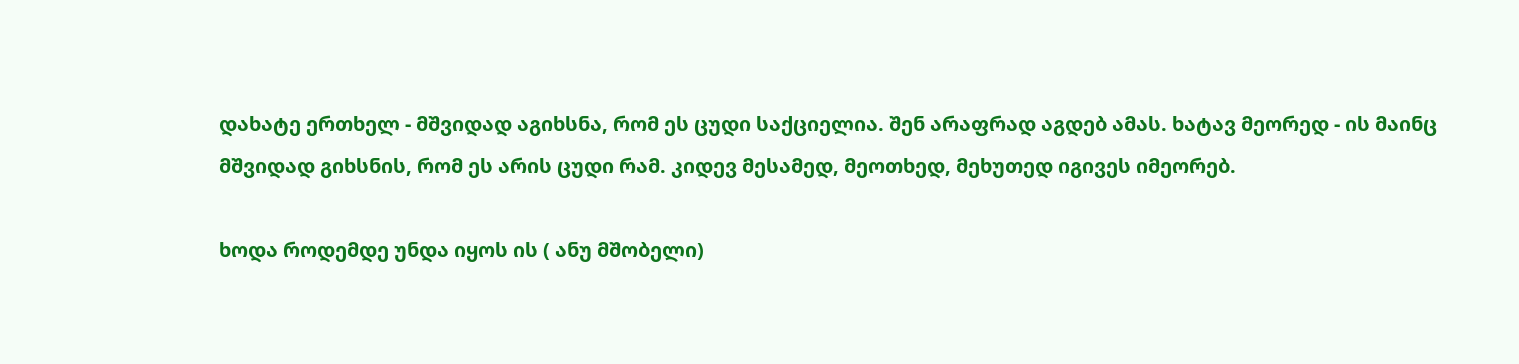დახატე ერთხელ - მშვიდად აგიხსნა, რომ ეს ცუდი საქციელია. შენ არაფრად აგდებ ამას. ხატავ მეორედ - ის მაინც მშვიდად გიხსნის, რომ ეს არის ცუდი რამ. კიდევ მესამედ, მეოთხედ, მეხუთედ იგივეს იმეორებ.

ხოდა როდემდე უნდა იყოს ის ( ანუ მშობელი)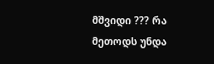მშვიდი ??? რა მეთოდს უნდა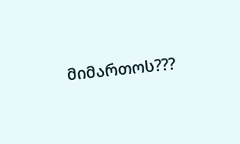მიმართოს???